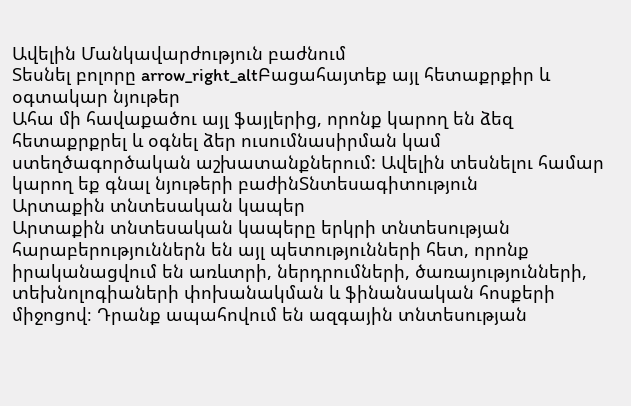Ավելին Մանկավարժություն բաժնում
Տեսնել բոլորը arrow_right_altԲացահայտեք այլ հետաքրքիր և օգտակար նյութեր
Ահա մի հավաքածու այլ ֆայլերից, որոնք կարող են ձեզ հետաքրքրել և օգնել ձեր ուսումնասիրման կամ ստեղծագործական աշխատանքներում: Ավելին տեսնելու համար կարող եք գնալ նյութերի բաժինՏնտեսագիտություն
Արտաքին տնտեսական կապեր
Արտաքին տնտեսական կապերը երկրի տնտեսության հարաբերություններն են այլ պետությունների հետ, որոնք իրականացվում են առևտրի, ներդրումների, ծառայությունների, տեխնոլոգիաների փոխանակման և ֆինանսական հոսքերի միջոցով։ Դրանք ապահովում են ազգային տնտեսության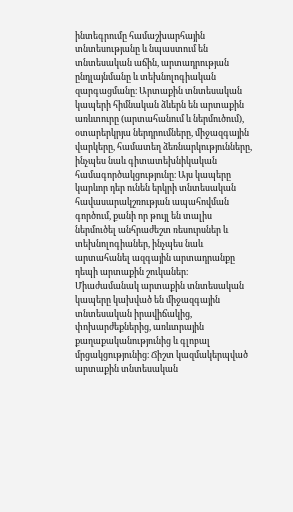ինտեգրումը համաշխարհային տնտեսությանը և նպաստում են տնտեսական աճին, արտադրության ընդլայնմանը և տեխնոլոգիական զարգացմանը։ Արտաքին տնտեսական կապերի հիմնական ձևերն են արտաքին առևտուրը (արտահանում և ներմուծում), օտարերկրյա ներդրումները, միջազգային վարկերը, համատեղ ձեռնարկությունները, ինչպես նաև գիտատեխնիկական համագործակցությունը։ Այս կապերը կարևոր դեր ունեն երկրի տնտեսական հավասարակշռության ապահովման գործում, քանի որ թույլ են տալիս ներմուծել անհրաժեշտ ռեսուրսներ և տեխնոլոգիաներ, ինչպես նաև արտահանել ազգային արտադրանքը դեպի արտաքին շուկաներ։ Միաժամանակ արտաքին տնտեսական կապերը կախված են միջազգային տնտեսական իրավիճակից, փոխարժեքներից, առևտրային քաղաքականությունից և գլոբալ մրցակցությունից։ Ճիշտ կազմակերպված արտաքին տնտեսական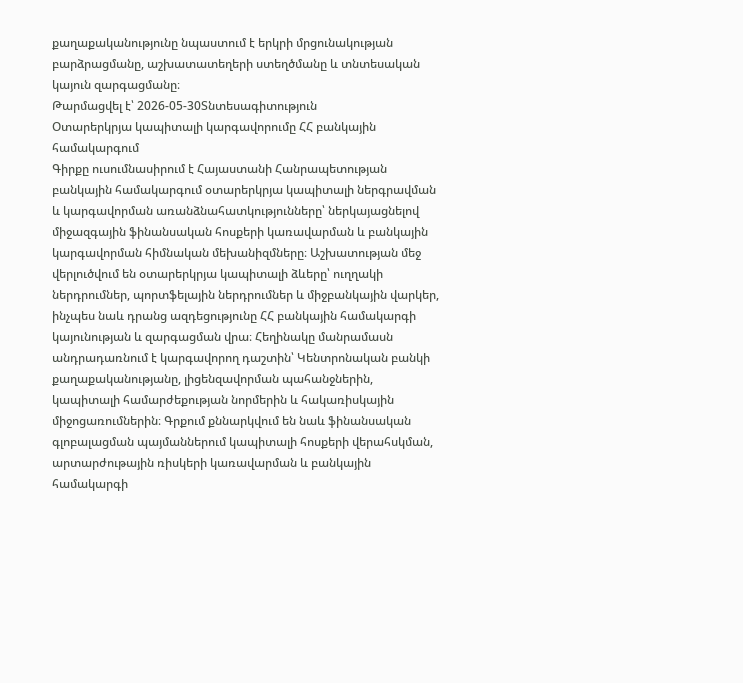քաղաքականությունը նպաստում է երկրի մրցունակության բարձրացմանը, աշխատատեղերի ստեղծմանը և տնտեսական կայուն զարգացմանը։
Թարմացվել է՝ 2026-05-30Տնտեսագիտություն
Օտարերկրյա կապիտալի կարգավորումը ՀՀ բանկային համակարգում
Գիրքը ուսումնասիրում է Հայաստանի Հանրապետության բանկային համակարգում օտարերկրյա կապիտալի ներգրավման և կարգավորման առանձնահատկությունները՝ ներկայացնելով միջազգային ֆինանսական հոսքերի կառավարման և բանկային կարգավորման հիմնական մեխանիզմները։ Աշխատության մեջ վերլուծվում են օտարերկրյա կապիտալի ձևերը՝ ուղղակի ներդրումներ, պորտֆելային ներդրումներ և միջբանկային վարկեր, ինչպես նաև դրանց ազդեցությունը ՀՀ բանկային համակարգի կայունության և զարգացման վրա։ Հեղինակը մանրամասն անդրադառնում է կարգավորող դաշտին՝ Կենտրոնական բանկի քաղաքականությանը, լիցենզավորման պահանջներին, կապիտալի համարժեքության նորմերին և հակառիսկային միջոցառումներին։ Գրքում քննարկվում են նաև ֆինանսական գլոբալացման պայմաններում կապիտալի հոսքերի վերահսկման, արտարժութային ռիսկերի կառավարման և բանկային համակարգի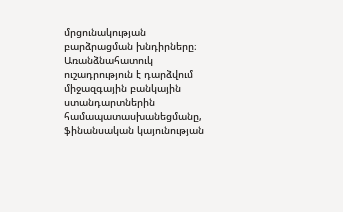մրցունակության բարձրացման խնդիրները։ Առանձնահատուկ ուշադրություն է դարձվում միջազգային բանկային ստանդարտներին համապատասխանեցմանը, ֆինանսական կայունության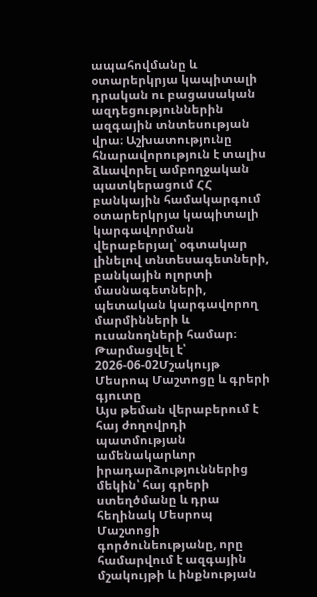ապահովմանը և օտարերկրյա կապիտալի դրական ու բացասական ազդեցություններին ազգային տնտեսության վրա։ Աշխատությունը հնարավորություն է տալիս ձևավորել ամբողջական պատկերացում ՀՀ բանկային համակարգում օտարերկրյա կապիտալի կարգավորման վերաբերյալ՝ օգտակար լինելով տնտեսագետների, բանկային ոլորտի մասնագետների, պետական կարգավորող մարմինների և ուսանողների համար։
Թարմացվել է՝ 2026-06-02Մշակույթ
Մեսրոպ Մաշտոցը և գրերի գյուտը
Այս թեման վերաբերում է հայ ժողովրդի պատմության ամենակարևոր իրադարձություններից մեկին՝ հայ գրերի ստեղծմանը և դրա հեղինակ Մեսրոպ Մաշտոցի գործունեությանը, որը համարվում է ազգային մշակույթի և ինքնության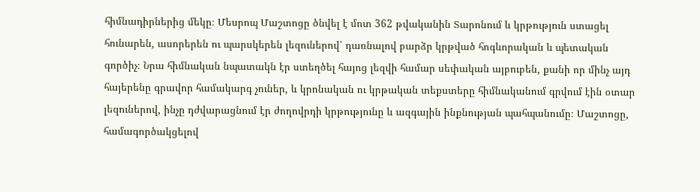հիմնադիրներից մեկը։ Մեսրոպ Մաշտոցը ծնվել է մոտ 362 թվականին Տարոնում և կրթություն ստացել հունարեն, ասորերեն ու պարսկերեն լեզուներով՝ դառնալով բարձր կրթված հոգևորական և պետական գործիչ։ Նրա հիմնական նպատակն էր ստեղծել հայոց լեզվի համար սեփական այբուբեն, քանի որ մինչ այդ հայերենը գրավոր համակարգ չուներ, և կրոնական ու կրթական տեքստերը հիմնականում գրվում էին օտար լեզուներով, ինչը դժվարացնում էր ժողովրդի կրթությունը և ազգային ինքնության պահպանումը։ Մաշտոցը, համագործակցելով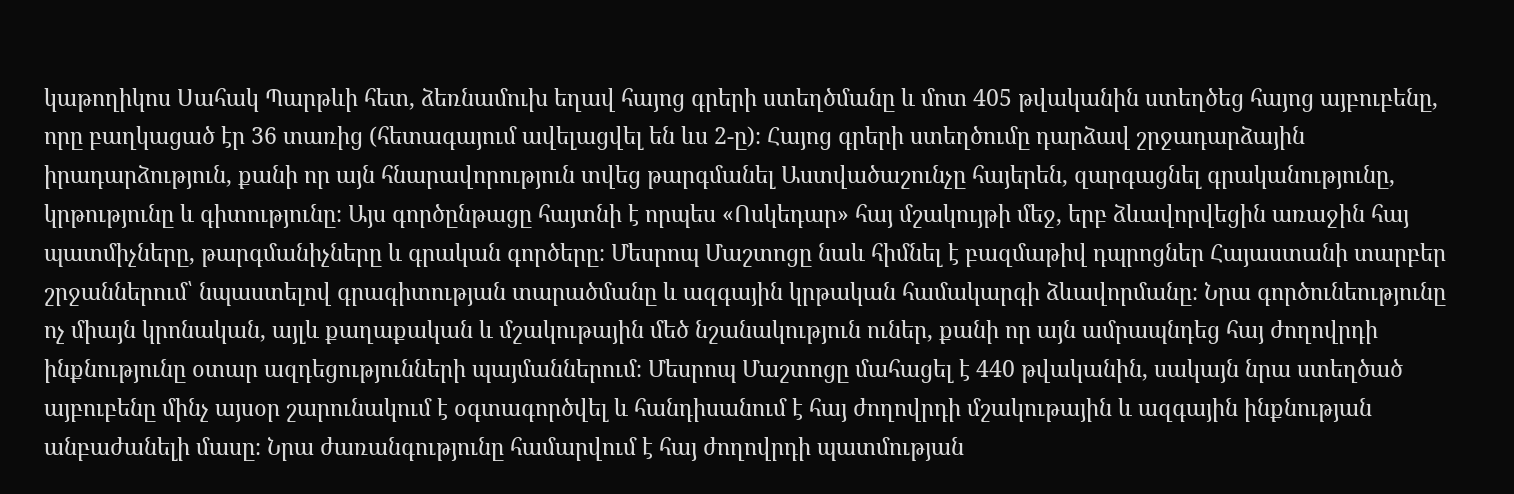կաթողիկոս Սահակ Պարթևի հետ, ձեռնամուխ եղավ հայոց գրերի ստեղծմանը և մոտ 405 թվականին ստեղծեց հայոց այբուբենը, որը բաղկացած էր 36 տառից (հետագայում ավելացվել են ևս 2-ը)։ Հայոց գրերի ստեղծումը դարձավ շրջադարձային իրադարձություն, քանի որ այն հնարավորություն տվեց թարգմանել Աստվածաշունչը հայերեն, զարգացնել գրականությունը, կրթությունը և գիտությունը։ Այս գործընթացը հայտնի է որպես «Ոսկեդար» հայ մշակույթի մեջ, երբ ձևավորվեցին առաջին հայ պատմիչները, թարգմանիչները և գրական գործերը։ Մեսրոպ Մաշտոցը նաև հիմնել է բազմաթիվ դպրոցներ Հայաստանի տարբեր շրջաններում՝ նպաստելով գրագիտության տարածմանը և ազգային կրթական համակարգի ձևավորմանը։ Նրա գործունեությունը ոչ միայն կրոնական, այլև քաղաքական և մշակութային մեծ նշանակություն ուներ, քանի որ այն ամրապնդեց հայ ժողովրդի ինքնությունը օտար ազդեցությունների պայմաններում։ Մեսրոպ Մաշտոցը մահացել է 440 թվականին, սակայն նրա ստեղծած այբուբենը մինչ այսօր շարունակում է օգտագործվել և հանդիսանում է հայ ժողովրդի մշակութային և ազգային ինքնության անբաժանելի մասը։ Նրա ժառանգությունը համարվում է հայ ժողովրդի պատմության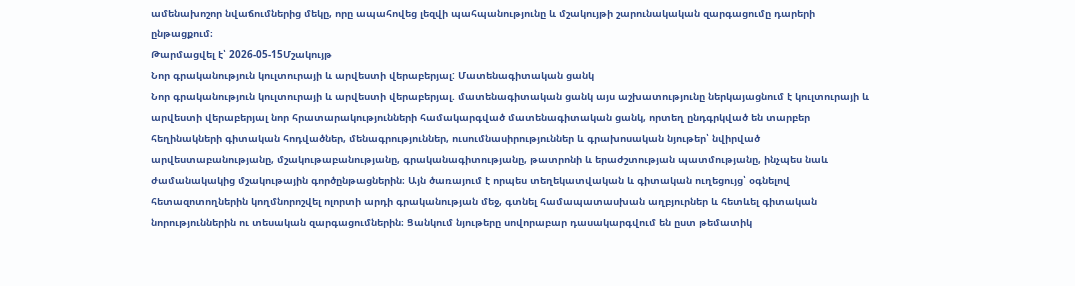ամենախոշոր նվաճումներից մեկը, որը ապահովեց լեզվի պահպանությունը և մշակույթի շարունակական զարգացումը դարերի ընթացքում։
Թարմացվել է՝ 2026-05-15Մշակույթ
Նոր գրականություն կուլտուրայի և արվեստի վերաբերյալ: Մատենագիտական ցանկ
Նոր գրականություն կուլտուրայի և արվեստի վերաբերյալ. մատենագիտական ցանկ այս աշխատությունը ներկայացնում է կուլտուրայի և արվեստի վերաբերյալ նոր հրատարակությունների համակարգված մատենագիտական ցանկ, որտեղ ընդգրկված են տարբեր հեղինակների գիտական հոդվածներ, մենագրություններ, ուսումնասիրություններ և գրախոսական նյութեր՝ նվիրված արվեստաբանությանը, մշակութաբանությանը, գրականագիտությանը, թատրոնի և երաժշտության պատմությանը, ինչպես նաև ժամանակակից մշակութային գործընթացներին։ Այն ծառայում է որպես տեղեկատվական և գիտական ուղեցույց՝ օգնելով հետազոտողներին կողմնորոշվել ոլորտի արդի գրականության մեջ, գտնել համապատասխան աղբյուրներ և հետևել գիտական նորություններին ու տեսական զարգացումներին։ Ցանկում նյութերը սովորաբար դասակարգվում են ըստ թեմատիկ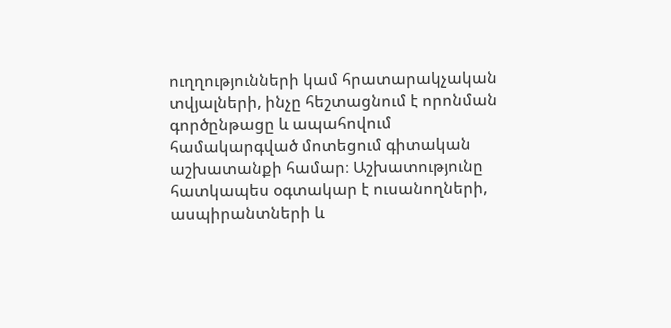ուղղությունների կամ հրատարակչական տվյալների, ինչը հեշտացնում է որոնման գործընթացը և ապահովում համակարգված մոտեցում գիտական աշխատանքի համար։ Աշխատությունը հատկապես օգտակար է ուսանողների, ասպիրանտների և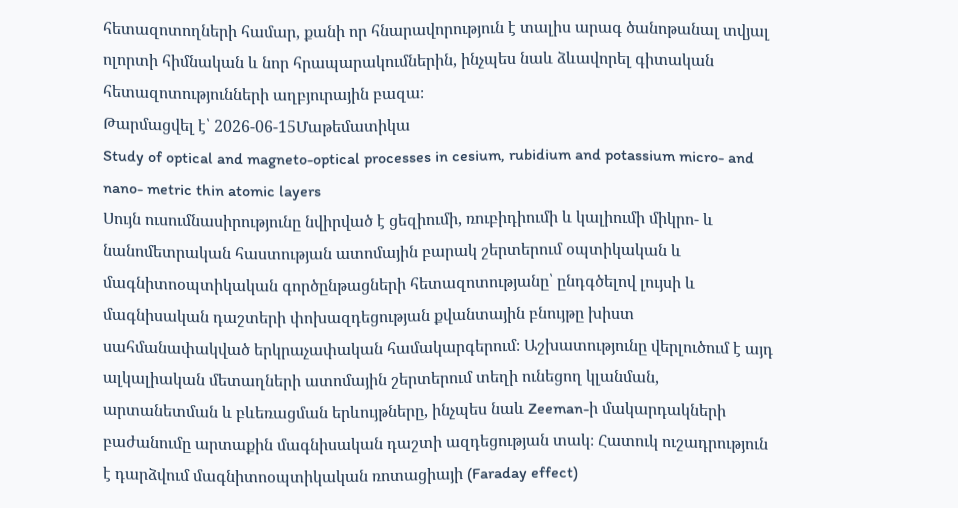հետազոտողների համար, քանի որ հնարավորություն է տալիս արագ ծանոթանալ տվյալ ոլորտի հիմնական և նոր հրապարակումներին, ինչպես նաև ձևավորել գիտական հետազոտությունների աղբյուրային բազա։
Թարմացվել է՝ 2026-06-15Մաթեմատիկա
Study of optical and magneto-optical processes in cesium, rubidium and potassium micro- and nano- metric thin atomic layers
Սույն ուսումնասիրությունը նվիրված է ցեզիումի, ռուբիդիումի և կալիումի միկրո- և նանոմետրական հաստության ատոմային բարակ շերտերում օպտիկական և մագնիտոօպտիկական գործընթացների հետազոտությանը՝ ընդգծելով լույսի և մագնիսական դաշտերի փոխազդեցության քվանտային բնույթը խիստ սահմանափակված երկրաչափական համակարգերում։ Աշխատությունը վերլուծում է այդ ալկալիական մետաղների ատոմային շերտերում տեղի ունեցող կլանման, արտանետման և բևեռացման երևույթները, ինչպես նաև Zeeman-ի մակարդակների բաժանումը արտաքին մագնիսական դաշտի ազդեցության տակ։ Հատուկ ուշադրություն է դարձվում մագնիտոօպտիկական ռոտացիայի (Faraday effect)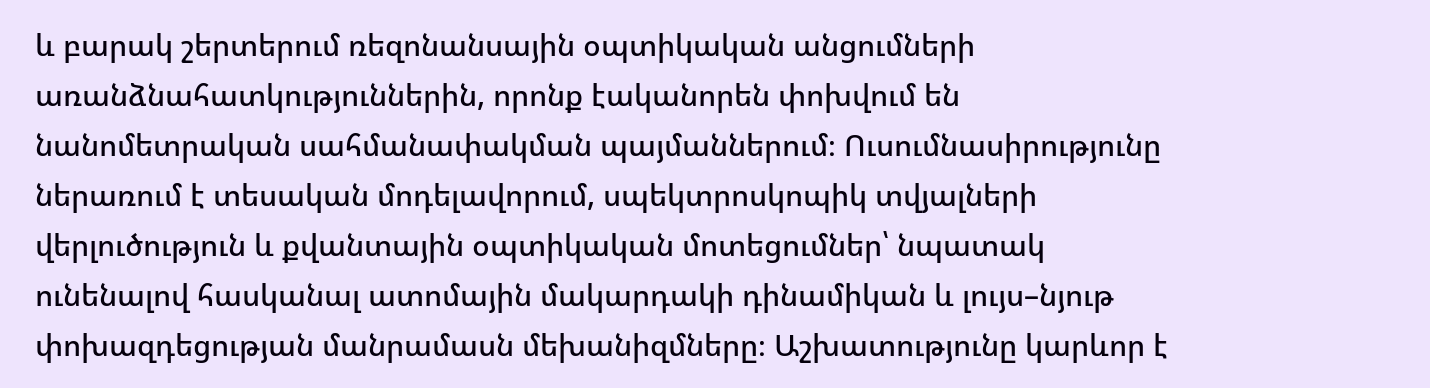և բարակ շերտերում ռեզոնանսային օպտիկական անցումների առանձնահատկություններին, որոնք էականորեն փոխվում են նանոմետրական սահմանափակման պայմաններում։ Ուսումնասիրությունը ներառում է տեսական մոդելավորում, սպեկտրոսկոպիկ տվյալների վերլուծություն և քվանտային օպտիկական մոտեցումներ՝ նպատակ ունենալով հասկանալ ատոմային մակարդակի դինամիկան և լույս–նյութ փոխազդեցության մանրամասն մեխանիզմները։ Աշխատությունը կարևոր է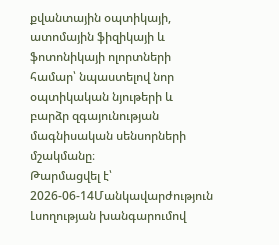քվանտային օպտիկայի, ատոմային ֆիզիկայի և ֆոտոնիկայի ոլորտների համար՝ նպաստելով նոր օպտիկական նյութերի և բարձր զգայունության մագնիսական սենսորների մշակմանը։
Թարմացվել է՝ 2026-06-14Մանկավարժություն
Լսողության խանգարումով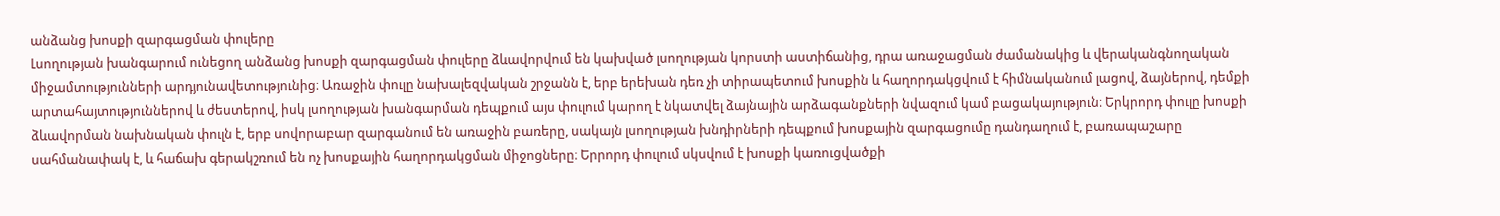անձանց խոսքի զարգացման փուլերը
Լսողության խանգարում ունեցող անձանց խոսքի զարգացման փուլերը ձևավորվում են կախված լսողության կորստի աստիճանից, դրա առաջացման ժամանակից և վերականգնողական միջամտությունների արդյունավետությունից։ Առաջին փուլը նախալեզվական շրջանն է, երբ երեխան դեռ չի տիրապետում խոսքին և հաղորդակցվում է հիմնականում լացով, ձայներով, դեմքի արտահայտություններով և ժեստերով, իսկ լսողության խանգարման դեպքում այս փուլում կարող է նկատվել ձայնային արձագանքների նվազում կամ բացակայություն։ Երկրորդ փուլը խոսքի ձևավորման նախնական փուլն է, երբ սովորաբար զարգանում են առաջին բառերը, սակայն լսողության խնդիրների դեպքում խոսքային զարգացումը դանդաղում է, բառապաշարը սահմանափակ է, և հաճախ գերակշռում են ոչ խոսքային հաղորդակցման միջոցները։ Երրորդ փուլում սկսվում է խոսքի կառուցվածքի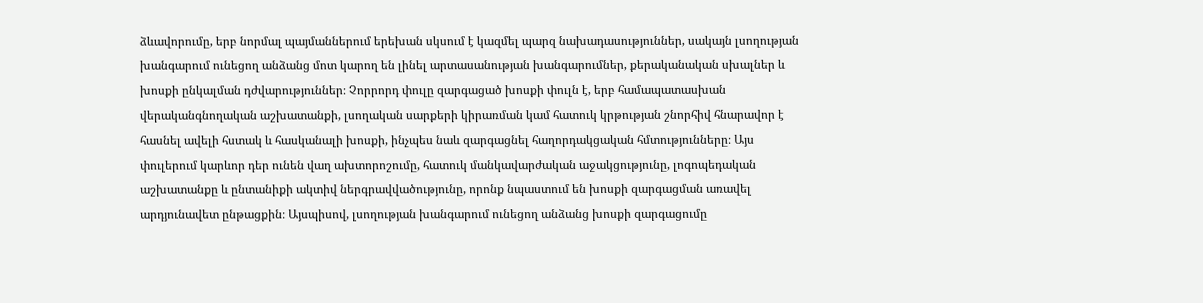ձևավորումը, երբ նորմալ պայմաններում երեխան սկսում է կազմել պարզ նախադասություններ, սակայն լսողության խանգարում ունեցող անձանց մոտ կարող են լինել արտասանության խանգարումներ, քերականական սխալներ և խոսքի ընկալման դժվարություններ։ Չորրորդ փուլը զարգացած խոսքի փուլն է, երբ համապատասխան վերականգնողական աշխատանքի, լսողական սարքերի կիրառման կամ հատուկ կրթության շնորհիվ հնարավոր է հասնել ավելի հստակ և հասկանալի խոսքի, ինչպես նաև զարգացնել հաղորդակցական հմտությունները։ Այս փուլերում կարևոր դեր ունեն վաղ ախտորոշումը, հատուկ մանկավարժական աջակցությունը, լոգոպեդական աշխատանքը և ընտանիքի ակտիվ ներգրավվածությունը, որոնք նպաստում են խոսքի զարգացման առավել արդյունավետ ընթացքին։ Այսպիսով, լսողության խանգարում ունեցող անձանց խոսքի զարգացումը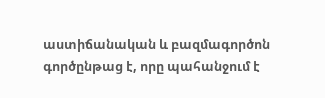աստիճանական և բազմագործոն գործընթաց է, որը պահանջում է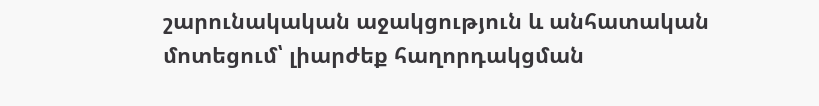շարունակական աջակցություն և անհատական մոտեցում՝ լիարժեք հաղորդակցման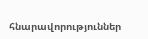հնարավորություններ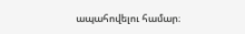ապահովելու համար։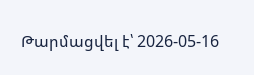Թարմացվել է՝ 2026-05-16